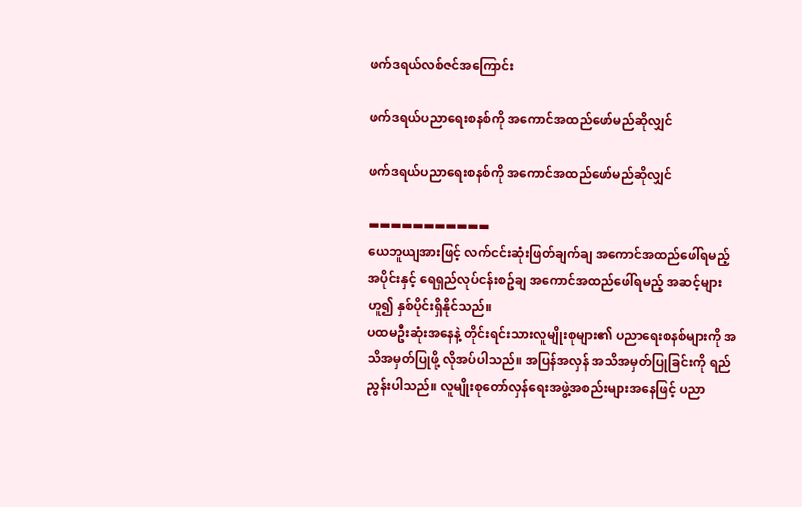ဖက်ဒရယ်လစ်ဇင်အကြောင်း

ဖက်ဒရယ်ပညာရေးစနစ်ကို အကောင်အထည်‌ဖော်မည်ဆိုလျှင်

ဖက်ဒရယ်ပညာရေးစနစ်ကို အကောင်အထည်‌ဖော်မည်ဆိုလျှင်

▬▬▬▬▬▬▬▬▬▬▬
ယေဘူယျအားဖြင့် လက်ငင်းဆုံးဖြတ်ချက်ချ အကောင်အထည်ဖေါ်ရမည့်အပိုင်းနှင့် ရေရှည်လုပ်ငန်းစဥ်ချ အကောင်အထည်ဖေါ်ရမည့် အဆင့်များဟူ၍ နှစ်ပိုင်းရှိနိုင်သည်။
ပထမဦးဆုံးအနေနဲ့ တိုင်းရင်းသားလူမျိုးစုများ၏ ပညာရေးစနစ်များကို အသိအမှတ်ပြုဖို့ လိုအပ်ပါသည်။ အပြန်အလှန် အသိအမှတ်ပြုခြင်းကို ရည်ညွန်းပါသည်။ လူမျိုးစုတော်လှန်ရေးအဖွဲ့အစည်းများအနေဖြင့် ပညာ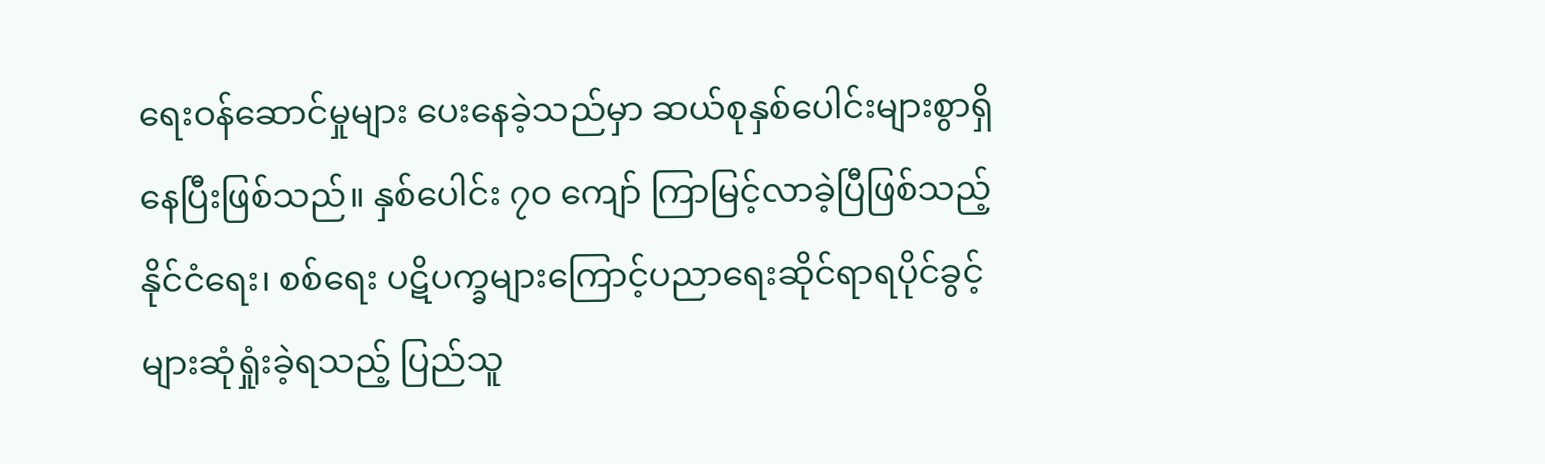ရေးဝန်ဆောင်မှုများ ပေးနေခဲ့သည်မှာ ဆယ်စုနှစ်ပေါင်းများစွာရှိနေပြီးဖြစ်သည်။ နှစ်ပေါင်း ၇၀ ကျော် ကြာမြင့်လာခဲ့ပြီဖြစ်သည့် နိုင်ငံရေး၊ စစ်ရေး ပဋိပက္ခများကြောင့်ပညာရေးဆိုင်ရာရပိုင်ခွင့်များဆုံရှုံးခဲ့ရသည့် ပြည်သူ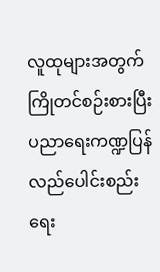လူထုများအတွက် ကြိုတင်စဉ်းစားပြီး ပညာရေးကဏ္ဍပြန်လည်ပေါင်းစည်းရေး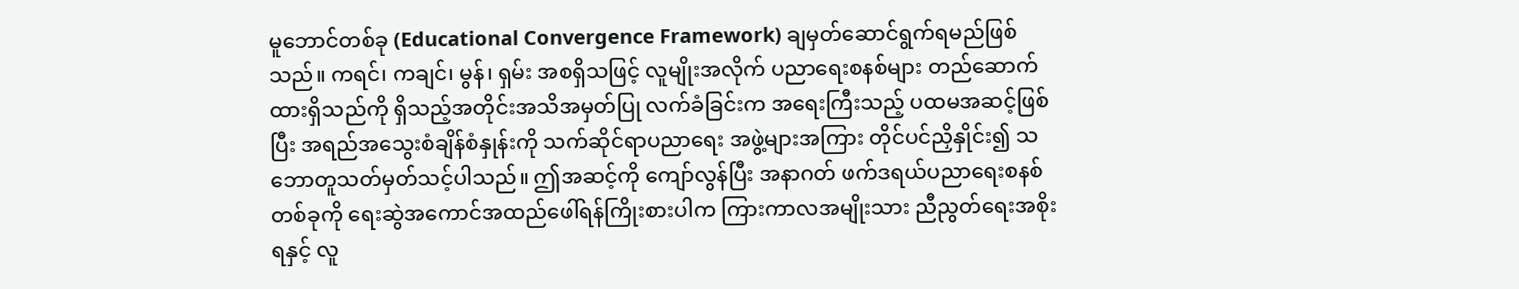မူဘောင်တစ်ခု (Educational Convergence Framework) ချမှတ်ဆောင်ရွက်ရမည်ဖြစ်သည်။ ကရင်၊ ကချင်၊ မွန်၊ ရှမ်း အစရှိသဖြင့် လူမျိုးအလိုက် ပညာရေးစနစ်များ တည်ဆောက်ထားရှိသည်ကို ရှိသည့်အတိုင်းအသိအမှတ်ပြု လက်ခံခြင်းက အရေးကြီးသည့် ပထမအဆင့်ဖြစ်ပြီး အရည်အသွေးစံချိန်စံနှုန်းကို သက်ဆိုင်ရာပညာရေး အဖွဲ့များအကြား တိုင်ပင်ညှိနှိုင်း၍ သဘောတူသတ်မှတ်သင့်ပါသည်။ ဤအဆင့်ကို ကျော်လွန်ပြီး အနာဂတ် ဖက်ဒရယ်ပညာရေးစနစ်တစ်ခုကို ရေးဆွဲအကောင်အထည်ဖေါ်ရန်ကြိုးစားပါက ကြားကာလအမျိုးသား ညီညွတ်ရေးအစိုးရနှင့် လူ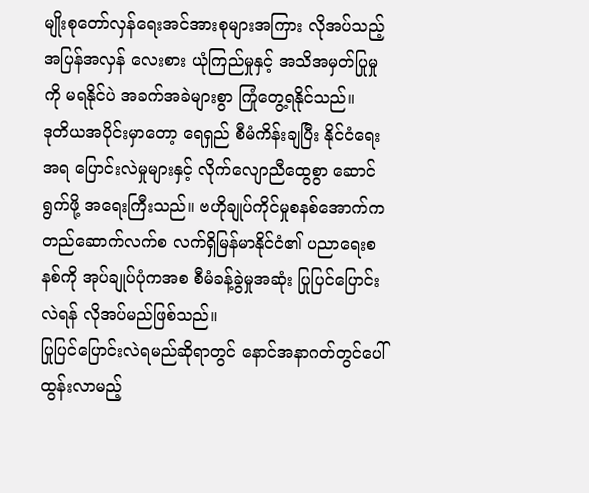မျိုးစုတော်လှန်ရေးအင်အားစုများအကြား လိုအပ်သည့် အပြန်အလှန် လေးစား ယုံကြည်မှုနှင့် အသိအမှတ်ပြုမှုကို မရနိုင်ပဲ အခက်အခဲများစွာ ကြုံတွေ့ရနိုင်သည်။
ဒုတိယအပိုင်းမှာတော့ ရေရှည် စီမံကိန်းချပြီး နိုင်ငံရေးအရ ပြောင်းလဲမှုများနှင့် လိုက်လျောညီထွေစွာ ဆောင်ရွက်ဖို့ အရေးကြီးသည်။ ဗဟိုချုပ်ကိုင်မှုစနစ်အောက်က တည်ဆောက်လက်စ လက်ရှိမြန်မာနိုင်ငံ၏ ပညာရေးစနစ်ကို အုပ်ချုပ်ပုံကအစ စီမံခန့်ခွဲမှုအဆုံး ပြုပြင်ပြောင်းလဲရန် လိုအပ်မည်ဖြစ်သည်။
ပြုပြင်ပြောင်းလဲရမည်ဆိုရာတွင် နောင်အနာဂတ်တွင်ပေါ်ထွန်းလာမည့်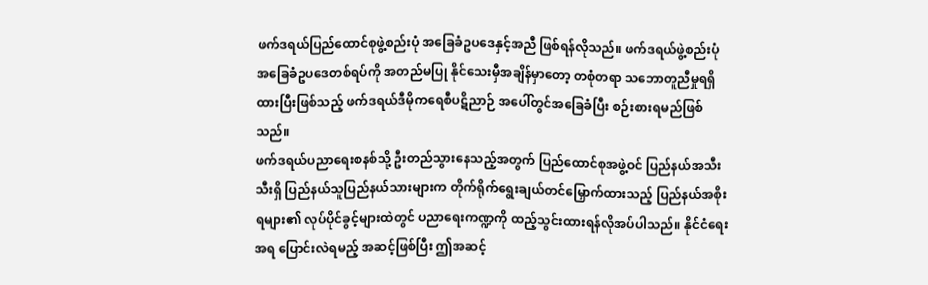ဖက်ဒရယ်ပြည်ထောင်စုဖွဲ့စည်းပုံ အခြေခံဥပဒေနှင့်အညီ ဖြစ်ရန်လိုသည်။ ဖက်ဒရယ်ဖွဲ့စည်းပုံအခြေခံဥပဒေတစ်ရပ်ကို အတည်မပြု နိုင်သေးမှီအချိန်မှာတော့ တစုံတရာ သဘောတူညီမှုရရှိထားပြီးဖြစ်သည့် ဖက်ဒရယ်ဒီမိုကရေစီပဋိညာဉ် အပေါ်တွင်အခြေခံပြီး စဉ်းစားရမည်ဖြစ်သည်။
ဖက်ဒရယ်ပညာရေးစနစ်သို့ ဦးတည်သွားနေသည့်အတွက် ပြည်ထောင်စုအဖွဲ့ဝင် ပြည်နယ်အသီးသီးရှိ ပြည်နယ်သူပြည်နယ်သားများက တိုက်ရိုက်ရွေးချယ်တင်မြှောက်ထားသည့် ပြည်နယ်အစိုးရများ၏ လုပ်ပိုင်ခွင့်များထဲတွင် ပညာရေးကဏ္ဍကို ထည့်သွင်းထားရန်လိုအပ်ပါသည်။ နိုင်ငံရေးအရ ပြောင်းလဲရမည့် အဆင့်ဖြစ်ပြီး ဤအဆင့်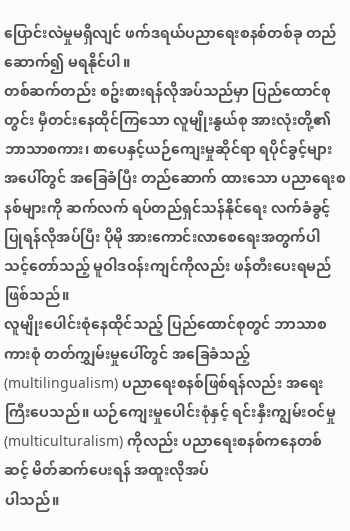ပြောင်းလဲမှုမရှိလျင် ဖက်ဒရယ်ပညာရေးစနစ်တစ်ခု တည်ဆောက်၍ မရနိုင်ပါ။
တစ်ဆက်တည်း စဥ်းစားရန်လိုအပ်သည်မှာ ပြည်ထောင်စုတွင်း မှီတင်းနေထိုင်ကြသော လူမျိုးနွယ်စု အားလုံးတို့၏ ဘာသာစကား၊ စာပေနှင့်ယဉ်ကျေးမှုဆိုင်ရာ ရပိုင်ခွင့်များအပေါ်တွင် အခြေခံပြီး တည်ဆောက် ထားသော ပညာရေးစနစ်များကို ဆက်လက် ရပ်တည်ရှင်သန်နိုင်ရေး လက်ခံခွင့်ပြုရန်လိုအပ်ပြီး ပိုမို အားကောင်းလာစေရေးအတွက်ပါ သင့်တော်သည့် မူဝါဒဝန်းကျင်ကိုလည်း ဖန်တီးပေးရမည်ဖြစ်သည်။
လူမျိုးပေါင်းစုံနေထိုင်သည့် ပြည်ထောင်စုတွင် ဘာသာစကားစုံ တတ်ကျွှမ်းမှုပေါ်တွင် အခြေခံသည့် (multilingualism) ပညာရေးစနစ်ဖြစ်ရန်လည်း အရေးကြီးပေသည်။ ယဉ်ကျေးမှုပေါင်းစုံနှင့် ရင်းနှီးကျွမ်းဝင်မှု (multiculturalism) ကိုလည်း ပညာရေးစနစ်ကနေတစ်ဆင့် မိတ်ဆက်ပေးရန် အထူးလိုအပ်
ပါသည်။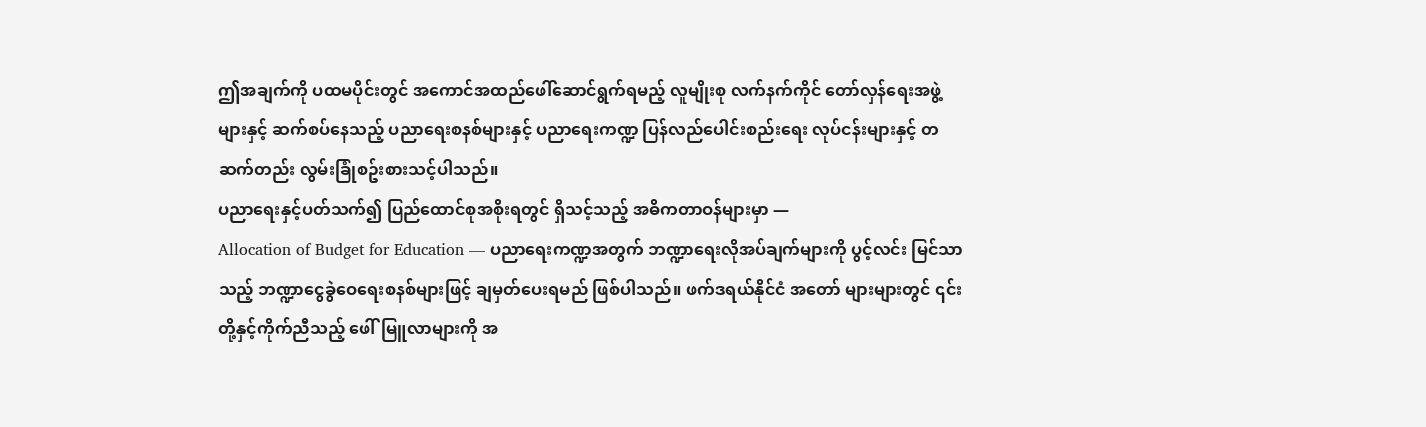ဤအချက်ကို ပထမပိုင်းတွင် အကောင်အထည်ဖေါ်ဆောင်ရွက်ရမည့် လူမျိုးစု လက်နက်ကိုင် တော်လှန်ရေးအဖွဲ့များနှင့် ဆက်စပ်နေသည့် ပညာရေးစနစ်များနှင့် ပညာရေးကဏ္ဍ ပြန်လည်ပေါင်းစည်းရေး လုပ်ငန်းများနှင့် တဆက်တည်း လွမ်းခြုံစဥ်းစားသင့်ပါသည်။
ပညာရေးနှင့်ပတ်သက်၍ ပြည်ထောင်စုအစိုးရတွင် ရှိသင့်သည့် အဓိကတာဝန်များမှာ —
Allocation of Budget for Education — ပညာရေးကဏ္ဍအတွက် ဘဏ္ဍာရေးလိုအပ်ချက်များကို ပွင့်လင်း မြင်သာသည့် ဘဏ္ဍာငွေခွဲဝေရေးစနစ်များဖြင့် ချမှတ်ပေးရမည် ဖြစ်ပါသည်။ ဖက်ဒရယ်နိုင်ငံ အတော် များများတွင် ၎င်းတို့နှင့်ကိုက်ညီသည့် ဖေါ်မြူလာများကို အ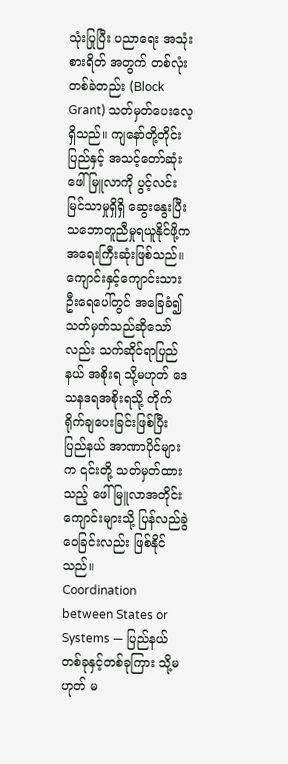သုံးပြုပြီး ပညာရေး အသုံးစားရိတ် အတွက် တစ်လုံးတစ်ခဲတည်း (Block Grant) သတ်မှတ်ပေးလေ့ရှိသည်။ ကျနော်တို့တိုင်းပြည်နှင့် အသင့်တော်ဆုံး ဖေါ်မြူလာကို ပွင့်လင်းမြင်သာမှုရှိရှိ ဆွေးနွေးပြီး သဘောတူညီမှုရယူနိုင်ဖို့က အရေးကြီးဆုံးဖြစ်သည်။ ကျောင်းနှင့်ကျောင်းသားဦးရေပေါ်တွင် အခြေခံ၍ သတ်မှတ်သည်ဆိုသော်လည်း သက်ဆိုင်ရာပြည်နယ် အစိုးရ သို့မဟုတ် ဒေသနဒရအစိုးရသို့ တိုက်ရိုက်ချပေးခြင်းဖြစ်ပြီး ပြည်နယ် အာဏာပိုင်များက ၎င်းတို့ သတ်မှတ်ထားသည့် ဖေါ်မြူလာအတိုင်း ကျောင်းများသို့ ပြန်လည်ခွဲဝေခြင်းလည်း ဖြစ်နိုင်သည်။
Coordination between States or Systems — ပြည်နယ်တစ်ခုနှင့်တစ်ခုကြား သို့မဟုတ် မ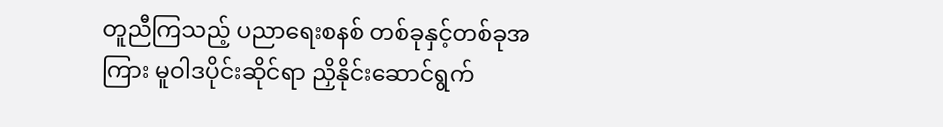တူညီကြသည့် ပညာရေးစနစ် တစ်ခုနှင့်တစ်ခုအကြား မူဝါဒပိုင်းဆိုင်ရာ ညှိနိုင်းဆောင်ရွက်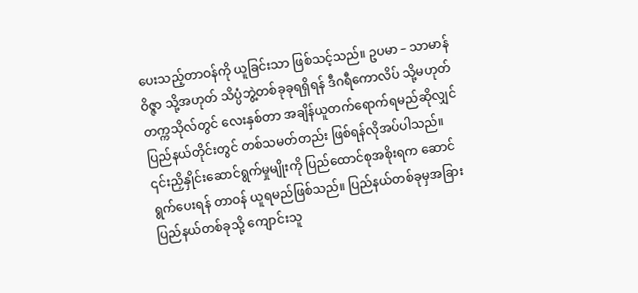ပေးသည့်တာဝန်ကို ယူခြင်းသာ ဖြစ်သင့်သည်။ ဥပမာ – သာမာန်ဝိဇ္ဇာ သို့အဟုတ် သိပ္ပံဘွဲ့တစ်ခုခုရရှိရန် ဒီဂရီကောလိပ် သို့မဟုတ် တက္ကသိုလ်တွင် လေးနှစ်တာ အချိန်ယူတက်ရောက်ရမည်ဆိုလျှင် ပြည်နယ်တိုင်းတွင် တစ်သမတ်တည်း ဖြစ်ရန်လိုအပ်ပါသည်။ ၎င်းညှိနှိုင်းဆောင်ရွက်မှုမျိုးကို ပြည်ထောင်စုအစိုးရက ဆောင်ရွက်ပေးရန် တာဝန် ယူရမည်ဖြစ်သည်။ ပြည်နယ်တစ်ခုမှအခြားပြည်နယ်တစ်ခုသို့ ကျောင်းသူ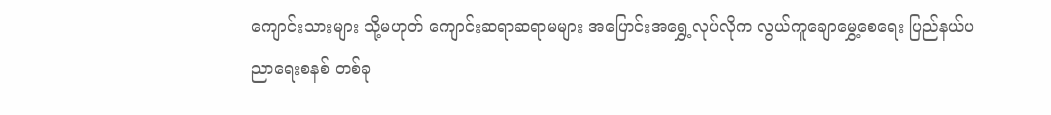ကျောင်းသားများ သို့မဟုတ် ကျောင်းဆရာဆရာမများ အပြောင်းအရွှေ့လုပ်လိုက လွယ်ကူချောမွှေ့စေရေး ပြည်နယ်ပညာရေးစနစ် တစ်ခု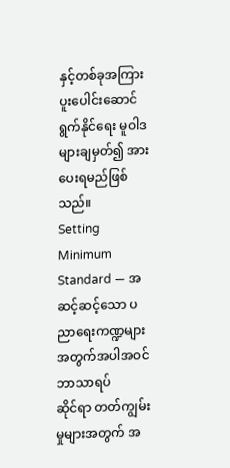နှင့်တစ်ခုအကြား ပူးပေါင်းဆောင်ရွက်နိုင်ရေး မူဝါဒများချမှတ်၍ အားပေးရမည်ဖြစ်သည်။
Setting Minimum Standard — အဆင့်ဆင့်သော ပညာရေးကဏ္ဍများအတွက်အပါအဝင် ဘာသာရပ်
ဆိုင်ရာ တတ်ကျွမ်းမှုများအတွက် အ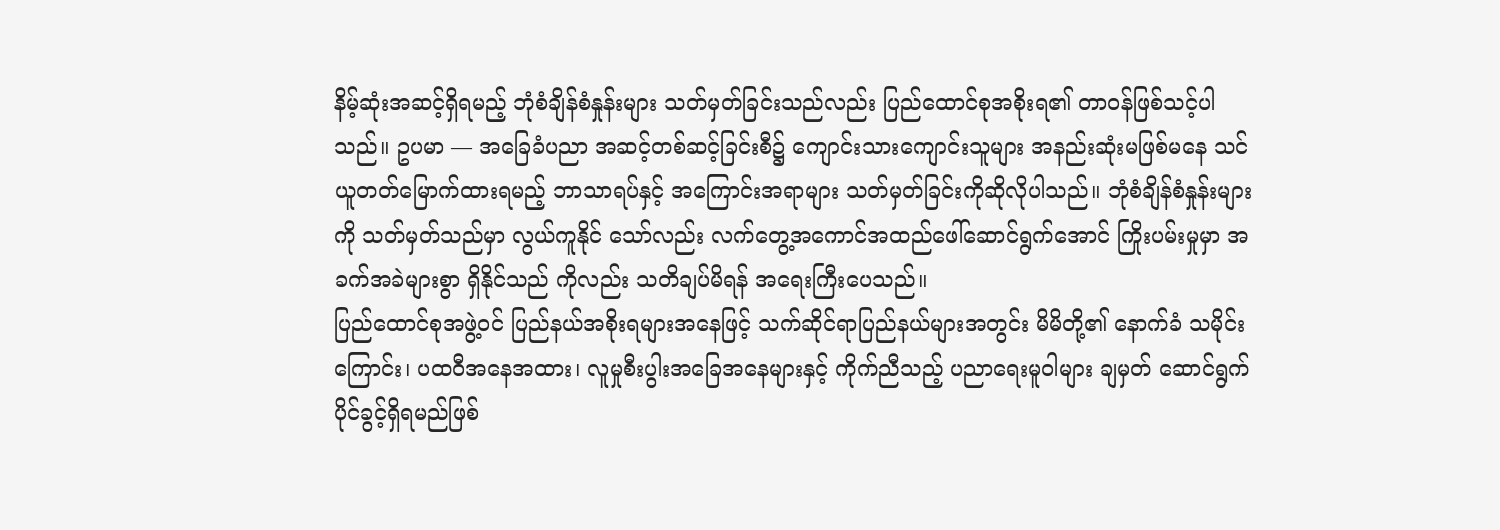နိမ့်ဆုံးအဆင့်ရှိရမည့် ဘုံစံချိန်စံနှုန်းများ သတ်မှတ်ခြင်းသည်လည်း ပြည်ထောင်စုအစိုးရ၏ တာဝန်ဖြစ်သင့်ပါသည်။ ဥပမာ — အခြေခံပညာ အဆင့်တစ်ဆင့်ခြင်းစီ၌ ကျောင်းသားကျောင်းသူများ အနည်းဆုံးမဖြစ်မနေ သင်ယူတတ်မြောက်ထားရမည့် ဘာသာရပ်နှင့် အကြောင်းအရာများ သတ်မှတ်ခြင်းကိုဆိုလိုပါသည်။ ဘုံစံချိန်စံနှုန်းများကို သတ်မှတ်သည်မှာ လွယ်ကူနိုင် သော်လည်း လက်တွေ့အကောင်အထည်ဖေါ်ဆောင်ရွက်အောင် ကြိုးပမ်းမှုမှာ အခက်အခဲများစွာ ရှိနိုင်သည် ကိုလည်း သတိချပ်မိရန် အရေးကြီးပေသည်။
ပြည်ထောင်စုအဖွဲ့ဝင် ပြည်နယ်အစိုးရများအနေဖြင့် သက်ဆိုင်ရာပြည်နယ်များအတွင်း မိမိတို့၏ နောက်ခံ သမိုင်းကြောင်း၊ ပထဝီအနေအထား၊ လူမှုစီးပွါးအခြေအနေများနှင့် ကိုက်ညီသည့် ပညာရေးမူဝါများ ချမှတ် ဆောင်ရွက်ပိုင်ခွင့်ရှိရမည်ဖြစ်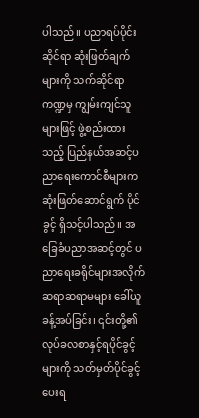ပါသည်။ ပညာရပ်ပိုင်းဆိုင်ရာ ဆုံးဖြတ်ချက်များကို သက်ဆိုင်ရာကဏ္ဍမှ ကျွမ်းကျင်သူများဖြင့် ဖွဲ့စည်းထားသည့် ပြည်နယ်အဆင့်ပညာရေးကောင်စီများက ဆုံးဖြတ်ဆောင်ရွက် ပိုင်ခွင့် ရှိသင့်ပါသည်။ အခြေခံပညာအဆင့်တွင် ပညာရေးခရိုင်များအလိုက် ဆရာဆရာမများ ခေါ်ယူ ခန့်အပ်ခြင်း၊ ၎င်းတို့၏လုပ်ခလစာနှင့်ရပိုင်ခွင့်များကို သတ်မှတ်ပိုင်ခွင့်ပေးရ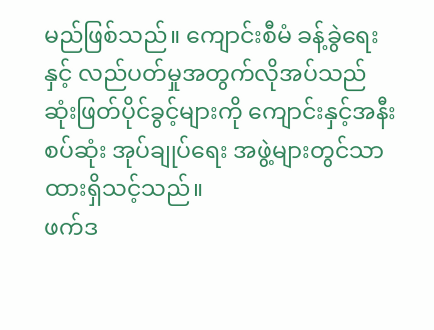မည်ဖြစ်သည်။ ကျောင်းစီမံ ခန့်ခွဲရေးနှင့် လည်ပတ်မှုအတွက်လိုအပ်သည် ဆုံးဖြတ်ပိုင်ခွင့်များကို ကျောင်းနှင့်အနီးစပ်ဆုံး အုပ်ချုပ်ရေး အဖွဲ့များတွင်သာ ထားရှိသင့်သည်။
ဖက်ဒ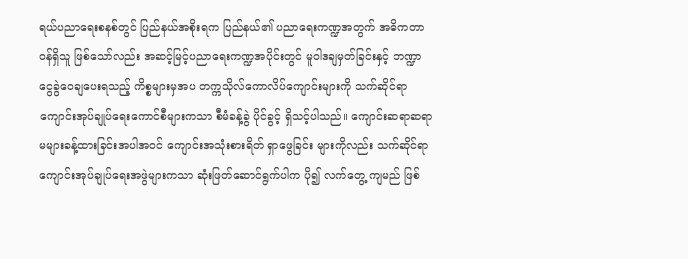ရယ်ပညာရေးစနစ်တွင် ပြည်နယ်အစိုးရက ပြည်နယ်၏ ပညာရေးကဏ္ဍအတွက် အဓိကတာဝန်ရှိသူ ဖြစ်သော်လည်း အဆင့်မြင့်ပညာရေးကဏ္ဍအပိုင်းတွင် မူဝါဒချမှတ်ခြင်းနှင့် ဘဏ္ဍာငွေခွဲဝေချပေးရသည့် ကိစ္စများမှအပ တက္ကသိုလ်ကောလိပ်ကျောင်းများကို သက်ဆိုင်ရာ ကျောင်းအုပ်ချုပ်ရေးကောင်စီများကသာ စီမံခန့်ခွဲ ပိုင်ခွင့် ရှိသင့်ပါသည်။ ကျောင်းဆရာဆရာမများခန့်ထားခြင်းအပါအဝင် ကျောင်းအသုံးစားရိတ် ရှာဖွေခြင်း များကိုလည်း သက်ဆိုင်ရာကျောင်းအုပ်ချုပ်ရေးအဖွဲများကသာ ဆုံးဖြတ်ဆောင်ရွက်ပါက ပို၍ လက်တွေ့ ကျမည် ဖြစ်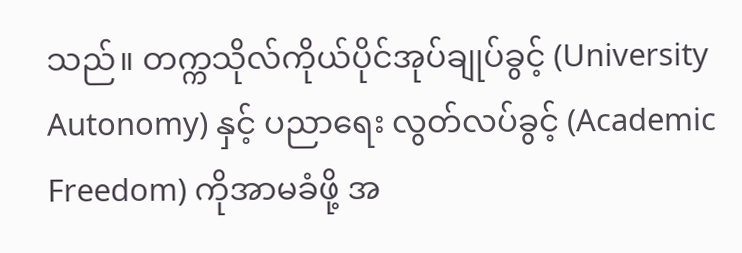သည်။ တက္ကသိုလ်ကိုယ်ပိုင်အုပ်ချုပ်ခွင့် (University Autonomy) နှင့် ပညာရေး လွတ်လပ်ခွင့် (Academic Freedom) ကိုအာမခံဖို့ အ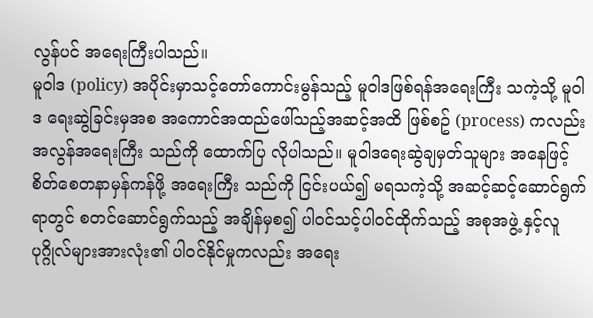လွန်ပင် အရေးကြီးပါသည်။
မူဝါဒ (policy) အပိုင်းမှာသင့်တော်ကောင်းမွန်သည့် မူဝါဒဖြစ်ရန်အရေးကြီး သကဲ့သို့ မူဝါဒ ရေးဆွဲခြင်းမှအစ အကောင်အထည်ဖေါ်သည့်အဆင့်အထိ ဖြစ်စဥ် (process) ကလည်းအလွန်အရေးကြီး သည်ကို ထောက်ပြ လိုပါသည်။ မူဝါဒရေးဆွဲချမှတ်သူများ အနေဖြင့် စိတ်စေတနာမှန်ကန်ဖို့ အရေးကြီး သည်ကို ငြင်းပယ်၍ မရသကဲ့သို့ အဆင့်ဆင့်ဆောင်ရွက်ရာတွင် စတင်ဆောင်ရွက်သည့် အချိန်မှစ၍ ပါဝင်သင့်ပါဝင်ထိုက်သည့် အစုအဖွဲ့ နှင့်လူပုဂ္ဂိုလ်များအားလုံး၏ ပါဝင်နိုင်မှုကလည်း အရေး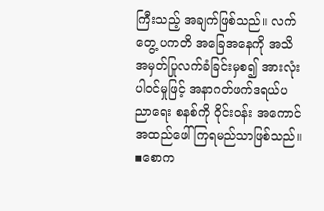ကြီးသည့် အချက်ဖြစ်သည်။ လက်တွေ့ ပကတိ အခြေအနေကို အသိအမှတ်ပြုလက်ခံခြင်းမှစ၍ အားလုံးပါဝင်မှုဖြင့် အနာဂတ်ဖက်ဒရယ်ပညာရေး စနစ်ကို ဝိုင်းဝန်း အကောင်အထည်ဖေါ်ကြရမည်သာဖြစ်သည်။
▪စောက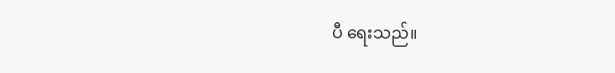ပီ ရေးသည်။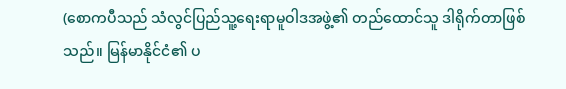(စောကပီသည် သံလွင်ပြည်သူ့ရေးရာမူဝါဒအဖွဲ့၏ တည်ထောင်သူ ဒါရိုက်တာဖြစ်သည်။ မြန်မာနိုင်ငံ၏ ပ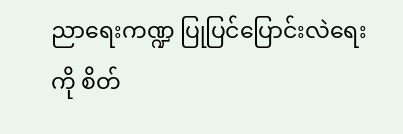ညာရေးကဏ္ဍ ပြုပြင်ပြောင်းလဲရေးကို စိတ်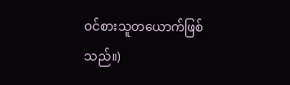ဝင်စားသူတယောက်ဖြစ်သည်။)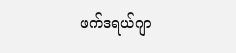ဖက်ဒရယ်ဂျာ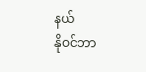နယ်
နိုဝင်ဘာ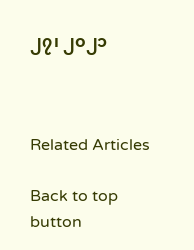၂၇၊ ၂၀၂၁



Related Articles

Back to top button